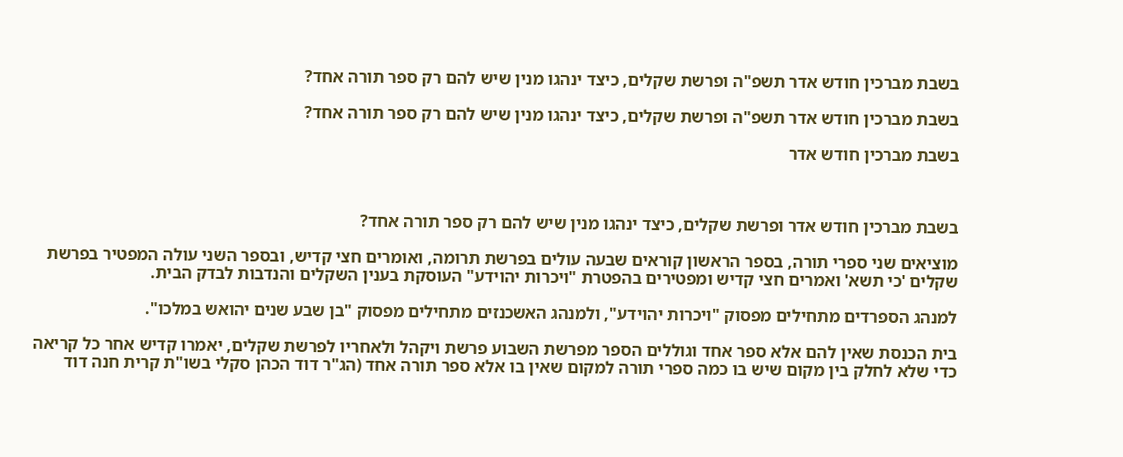בשבת מברכין חודש אדר תשפ"ה ופרשת שקלים, כיצד ינהגו מנין שיש להם רק ספר תורה אחד?

בשבת מברכין חודש אדר תשפ"ה ופרשת שקלים, כיצד ינהגו מנין שיש להם רק ספר תורה אחד?

בשבת מברכין חודש אדר



בשבת מברכין חודש אדר ופרשת שקלים, כיצד ינהגו מנין שיש להם רק ספר תורה אחד?

מוציאים שני ספרי תורה, בספר הראשון קוראים שבעה עולים בפרשת תרומה, ואומרים חצי קדיש, ובספר השני עולה המפטיר בפרשת שקלים 'כי תשא' ואמרים חצי קדיש ומפטירים בהפטרת "ויכרות יהוידע" העוסקת בענין השקלים והנדבות לבדק הבית.

למנהג הספרדים מתחילים מפסוק "ויכרות יהוידע", ולמנהג האשכנזים מתחילים מפסוק "בן שבע שנים יהואש במלכו".

בית הכנסת שאין להם אלא ספר אחד וגוללים הספר מפרשת השבוע פרשת ויקהל ולאחריו לפרשת שקלים, יאמרו קדיש אחר כל קריאה כדי שלא לחלק בין מקום שיש בו כמה ספרי תורה למקום שאין בו אלא ספר תורה אחד (הג"ר דוד הכהן סקלי בשו"ת קרית חנה דוד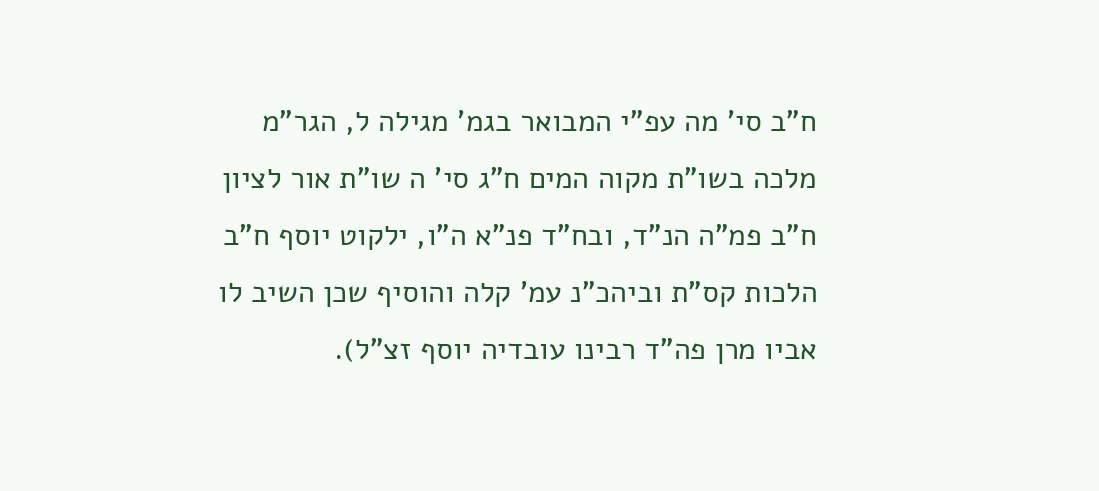ח"ב סי' מה עפ"י המבואר בגמ' מגילה ל, הגר"מ מלכה בשו"ת מקוה המים ח"ג סי' ה שו"ת אור לציון ח"ב פמ"ה הנ"ד, ובח"ד פנ"א ה"ו, ילקוט יוסף ח"ב הלכות קס"ת וביהכ"נ עמ' קלה והוסיף שכן השיב לו אביו מרן פה"ד רבינו עובדיה יוסף זצ"ל).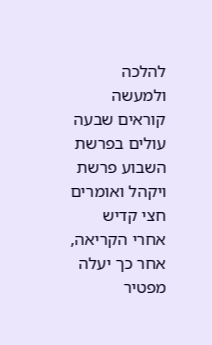להלכה ולמעשה קוראים שבעה עולים בפרשת השבוע פרשת ויקהל ואומרים חצי קדיש אחרי הקריאה, אחר כך יעלה מפטיר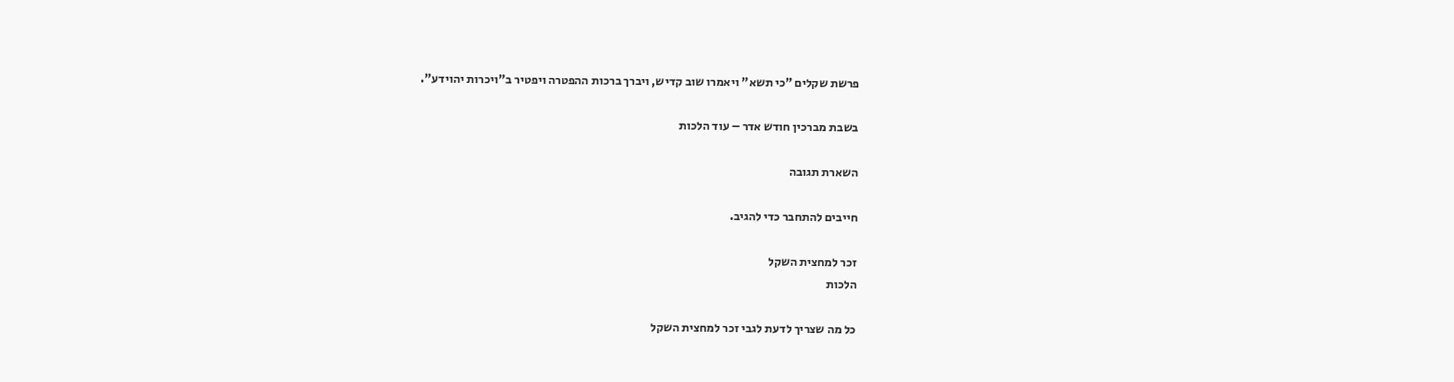פרשת שקלים "כי תשא" ויאמרו שוב קדיש, ויברך ברכות ההפטרה ויפטיר ב"ויכרות יהוידע".

בשבת מברכין חודש אדר – עוד הלכות

השארת תגובה

חייבים להתחבר כדי להגיב.

זכר למחצית השקל
הלכות

כל מה שצריך לדעת לגבי זכר למחצית השקל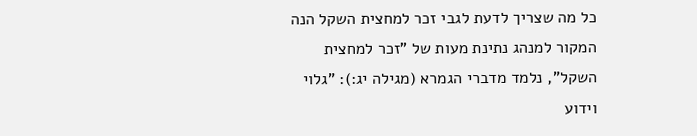כל מה שצריך לדעת לגבי זכר למחצית השקל הנה המקור למנהג נתינת מעות של "זכר למחצית השקל", נלמד מדברי הגמרא (מגילה יג:): "גלוי וידוע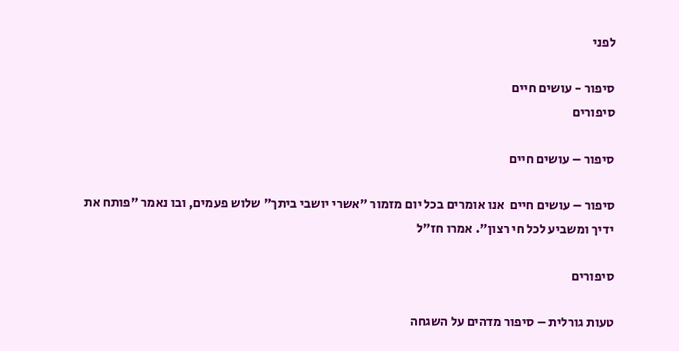לפני

סיפור - עושים חיים
סיפורים

סיפור – עושים חיים

סיפור – עושים חיים  אנו אומרים בכל יום מזמור "אשרי יושבי ביתך" שלוש פעמים, ובו נאמר "פותח את ידיך ומשביע לכל חי רצון". אמרו חז"ל

סיפורים

טעות גורלית – סיפור מדהים על השגחה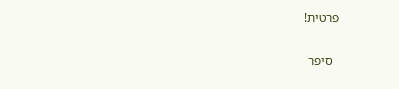פרטית!

  סיפר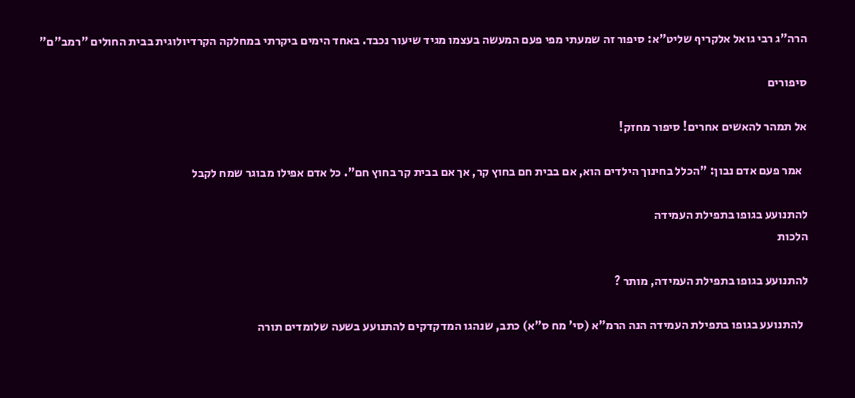הרה"ג רבי גואל אלקריף שליט"א: סיפור זה שמעתי מפי פעם המעשה בעצמו מגיד שיעור נכבד. באחד הימים ביקרתי במחלקה הקרדיולוגית בבית החולים "רמב"ם"

סיפורים

אל תמהר להאשים אחרים! סיפור מחזק!

  אמר פעם אדם נבון: "הכלל בחינוך הילדים הוא, אם בבית חם בחוץ קר, אך אם בבית קר בחוץ חם". כל אדם אפילו מבוגר שמח לקבל

להתנועע בגופו בתפילת העמידה
הלכות

להתנועע בגופו בתפילת העמידה, מותר ?

  להתנועע בגופו בתפילת העמידה הנה הרמ"א (סי' מח ס"א) כתב, שנהגו המדקדקים להתנועע בשעה שלומדים תורה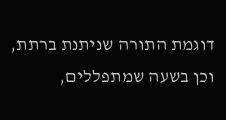דוגמת התורה שניתנת ברתת, וכן בשעה שמתפללים,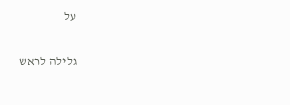על

גלילה לראש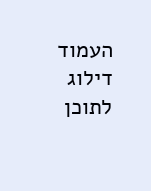העמוד
דילוג לתוכן